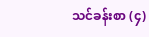သင်ခန်းစာ (၄)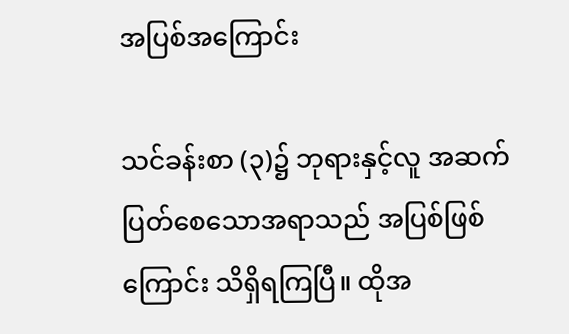အပြစ်အကြောင်း

သင်ခန်းစာ (၃)၌ ဘုရားနှင့်လူ အဆက်ပြတ်စေသောအရာသည် အပြစ်ဖြစ်ကြောင်း သိရှိရကြပြီ။ ထိုအ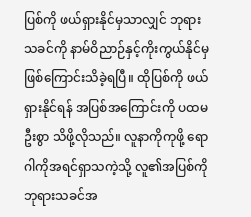ပြစ်ကို ဖယ်ရှားနိုင်မှသာလျှင် ဘုရားသခင်ကို နာမ်ဝိညာဉ်နှင့်ကိုးကွယ်နိုင်မှဖြစ်ကြောင်းသိခဲ့ရပြီ။ ထိုပြစ်ကို ဖယ်ရှားနိုင်ရန် အပြစ်အကြောင်းကို ပထမဦးစွာ သိဖို့လိုသည်။ လူနာကိုကုဖို့ ရောဂါကိုအရင်ရှာသကဲ့သို့ လူ၏အပြစ်ကို ဘုရားသခင်အ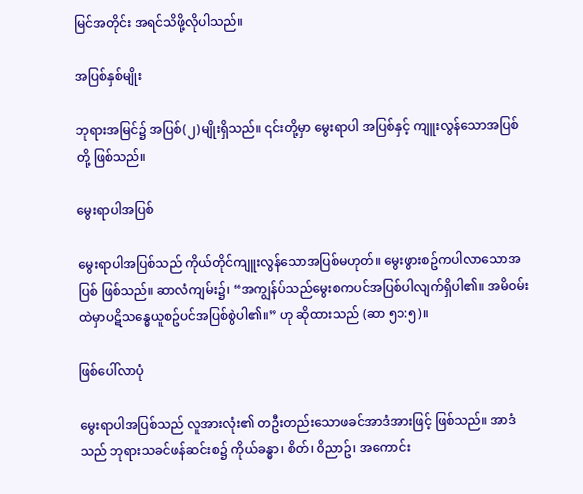မြင်အတိုင်း အရင်သိဖို့လိုပါသည်။

အပြစ်နှစ်မျိုး

ဘုရားအမြင်၌ အပြစ်(၂)မျိုးရှိသည်။ ၎င်းတို့မှာ မွေးရာပါ အပြစ်နှင့် ကျူးလွန်သောအပြစ် တို့ ဖြစ်သည်။

မွေးရာပါအပြစ်

မွေးရာပါအပြစ်သည် ကိုယ်တိုင်ကျူးလွန်သောအပြစ်မဟုတ်။ မွေးဖွားစဥ်ကပါလာသောအပြစ် ဖြစ်သည်။ ဆာလံကျမ်း၌၊ “အကျွန်ပ်သည်မွေးစကပင်အပြစ်ပါလျက်ရှိပါ၏။ အမိ၀မ်းထဲမှာပဋိသန္ဓေယူစဥ်ပင်အပြစ်စွဲပါ၏။” ဟု ဆိုထားသည် (ဆာ ၅၁:၅)။

ဖြစ်ပေါ်လာပုံ

မွေးရာပါအပြစ်သည် လူအားလုံး၏ တဦးတည်းသောဖခင်အာဒံအားဖြင့် ဖြစ်သည်။ အာဒံသည် ဘုရားသခင်ဖန်ဆင်းစ၌ ကိုယ်ခန္ဓာ၊ စိတ်၊ ၀ိညာဥ်၊ အကောင်း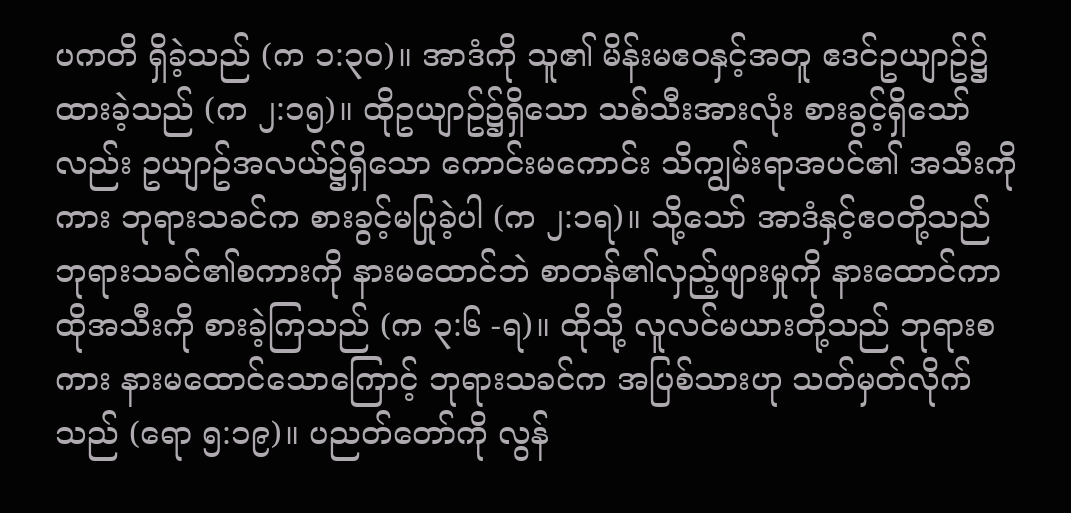ပကတိ ရှိခဲ့သည် (က ၁:၃၀)။ အာဒံကို သူ၏ မိန်းမဧ၀နှင့်အတူ ဧဒင်ဥယျာဥ်၌ ထားခဲ့သည် (က ၂:၁၅)။ ထိုဥယျာဥ်၌ရှိသော သစ်သီးအားလုံး စားခွင့်ရှိသော်လည်း ဥယျာဥ်အလယ်၌ရှိသော ကောင်းမကောင်း သိကျွမ်းရာအပင်၏ အသီးကိုကား ဘုရားသခင်က စားခွင့်မပြုခဲ့ပါ (က ၂:၁ရ)။ သို့သော် အာဒံနှင့်ဧ၀တို့သည် ဘုရားသခင်၏စကားကို နားမထောင်ဘဲ စာတန်၏လှည့်ဖျားမှုကို နားထောင်ကာ ထိုအသီးကို စားခဲ့ကြသည် (က ၃:၆ -ရ)။ ထိုသို့ လူလင်မယားတို့သည် ဘုရားစကား နားမထောင်သောကြောင့် ဘုရားသခင်က အပြစ်သားဟု သတ်မှတ်လိုက်သည် (ရော ၅:၁၉)။ ပညတ်တော်ကို လွန်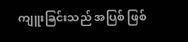ကျူးခြင်းသည် အပြစ် ဖြစ်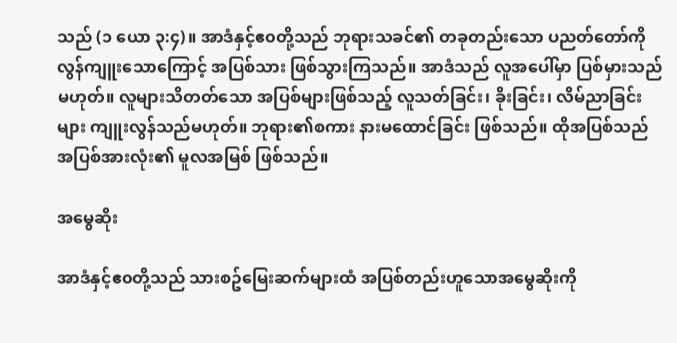သည် (၁ ယော ၃:၄)။ အာဒံနှင့်ဧ၀တို့သည် ဘုရားသခင်၏ တခုတည်းသော ပညတ်တော်ကို လွန်ကျူးသောကြောင့် အပြစ်သား ဖြစ်သွားကြသည်။ အာဒံသည် လူအပေါ်မှာ ပြစ်မှားသည် မဟုတ်။ လူများသိတတ်သော အပြစ်များဖြစ်သည့် လူသတ်ခြင်း၊ ခိုးခြင်း၊ လိမ်ညာခြင်းများ ကျူးလွန်သည်မဟုတ်။ ဘုရား၏စကား နားမထောင်ခြင်း ဖြစ်သည်။ ထိုအပြစ်သည် အပြစ်အားလုံး၏ မူလအမြစ် ဖြစ်သည်။

အမွေဆိုး

အာဒံနှင့်ဧ၀တို့သည် သားစဥ်မြေးဆက်များထံ အပြစ်တည်းဟူသောအမွေဆိုးကို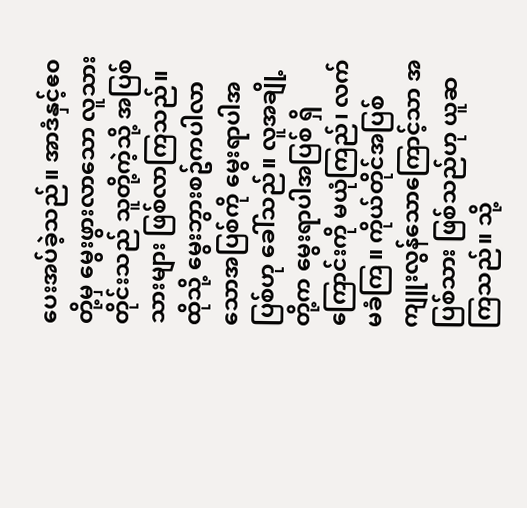ပေးအပ်ခဲ့သည်။ အာဒံနှင့်ဧ၀တို့မှ မွေးဖွားလာသော လူသားတိုင်းသည် သူတို့ကဲ့သို့ အပြစ်သားများ ဖြစ်လာကြသည်။ ထိုသို့ မွေးဘွားစဥ်ကပါလာသောအပြစ်ကို မွေးရာပါအပြစ်ဟု ခေါ်သည်။ လူအချို့တို့က မွေးရာပါအပြစ် ရှိကြောင်းကို မယုံကြည်၊ လက်မခံကြ။ ကိုယ်တိုင်အပြစ်ကျူးလွန်သောကြောင့်သာ အပြစ်သား ဖြစ်သည်ဟု ယူဆကြသည်။ သို့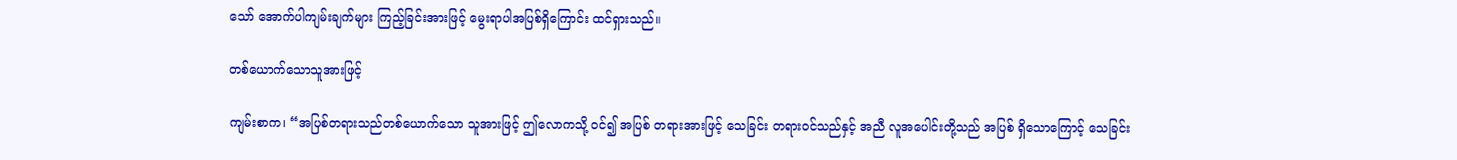သော် အောက်ပါကျမ်းချက်များ ကြည့်ခြင်းအားဖြင့် မွေးရာပါအပြစ်ရှိကြောင်း ထင်ရှားသည်။

တစ်ယောက်သောသူအားဖြင့်

ကျမ်းစာက၊ “အပြစ်တရားသည်တစ်ယောက်သော သူအားဖြင့် ဤလောကသို့ ၀င်၍ အပြစ် တရားအားဖြင့် သေခြင်း တရား၀င်သည်နှင့် အညီ လူအပေါင်းတို့သည် အပြစ် ရှိသောကြောင့် သေခြင်း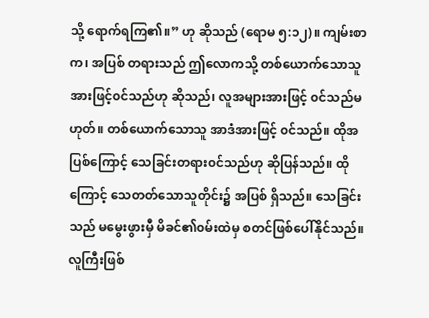သို့ ရောက်ရကြ၏။” ဟု ဆိုသည် (ရောမ ၅:၁၂)။ ကျမ်းစာက၊ အပြစ် တရားသည် ဤလောကသို့ တစ်ယောက်သောသူအားဖြင့်၀င်သည်ဟု ဆိုသည်၊ လူအများအားဖြင့် ၀င်သည်မဟုတ်။ တစ်ယောက်သောသူ အာဒံအားဖြင့် ၀င်သည်။ ထိုအပြစ်ကြောင့် သေခြင်းတရား၀င်သည်ဟု ဆိုပြန်သည်။ ထိုကြောင့် သေတတ်သောသူတိုင်း၌ အပြစ် ရှိသည်။ သေခြင်းသည် မမွေးဖွားမှီ မိခင်၏၀မ်းထဲမှ စတင်ဖြစ်ပေါ်နိုင်သည်။ လူကြီးဖြစ်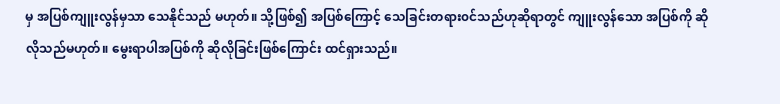မှ အပြစ်ကျူးလွန်မှသာ သေနိုင်သည် မဟုတ်။ သို့ဖြစ်၍ အပြစ်ကြောင့် သေခြင်းတရား၀င်သည်ဟုဆိုရာတွင် ကျူးလွန်သော အပြစ်ကို ဆိုလိုသည်မဟုတ်။ မွေးရာပါအပြစ်ကို ဆိုလိုခြင်းဖြစ်ကြောင်း ထင်ရှားသည်။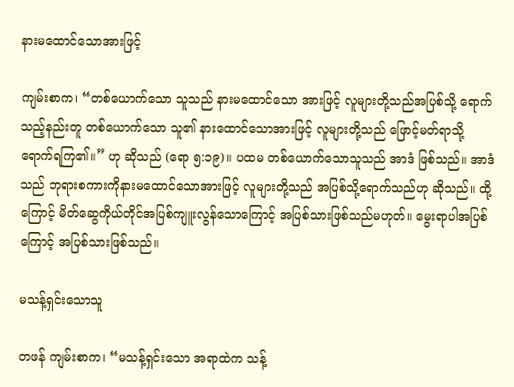နားမထောင်သောအားဖြင့်

ကျမ်းစာက၊ “တစ်ယောက်သော သူသည် နားမထောင်သော အားဖြင့် လူများတို့သည်အပြစ်သို့ ရောက်သည့်နည်းတူ တစ်ယောက်သော သူ၏ နားထောင်သောအားဖြင့် လူများတို့သည် ဖြောင့်မတ်ရာသို့ ရောက်ရကြ၏။” ဟု ဆိုသည် (ရော ၅:၁၉)။ ပထမ တစ်ယောက်သောသူသည် အာဒံ ဖြစ်သည်။ အာဒံသည် ဘုရားစကားကိုနားမထောင်သောအားဖြင့် လူများတို့သည် အပြစ်သို့ရောက်သည်ဟု ဆိုသည်။ ထို့ကြောင့် မိတ်ဆွေကိုယ်တိုင်အပြစ်ကျူးလွန်သောကြောင့် အပြစ်သားဖြစ်သည်မဟုတ်။ မွေးရာပါအပြစ်ကြောင့် အပြစ်သားဖြစ်သည်။

မသန့်ရှင်းသောသူ

တဖန် ကျမ်းစာက၊ “မသန့်ရှင်းသော အရာထဲက သန့်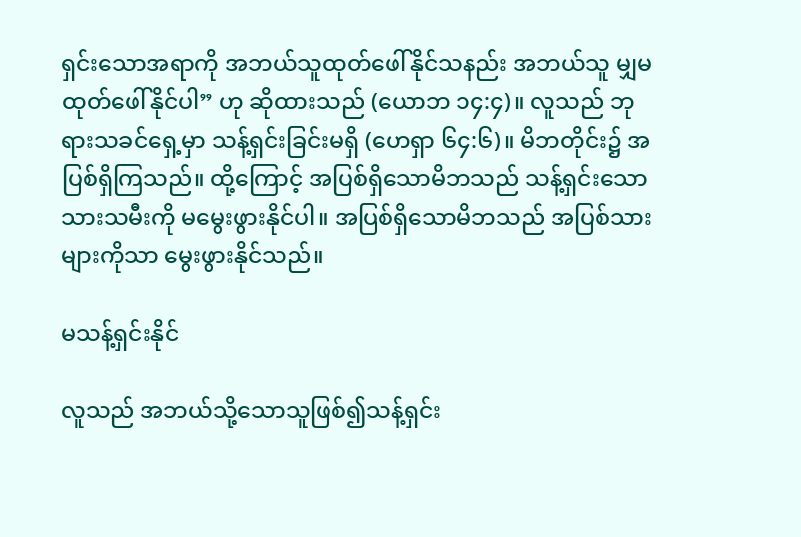ရှင်းသောအရာကို အဘယ်သူထုတ်ဖေါ်နိုင်သနည်း အဘယ်သူ မျှမထုတ်ဖေါ်နိုင်ပါ” ဟု ဆိုထားသည် (ယောဘ ၁၄:၄)။ လူသည် ဘုရားသခင်ရှေ့မှာ သန့်ရှင်းခြင်းမရှိ (ဟေရှာ ၆၄:၆)။ မိဘတိုင်း၌ အပြစ်ရှိကြသည်။ ထို့ကြောင့် အပြစ်ရှိသောမိဘသည် သန့်ရှင်းသောသားသမီးကို မမွေးဖွားနိုင်ပါ။ အပြစ်ရှိသောမိဘသည် အပြစ်သားများကိုသာ မွေးဖွားနိုင်သည်။

မသန့်ရှင်းနိုင်

လူသည် အဘယ်သို့သောသူဖြစ်၍သန့်ရှင်း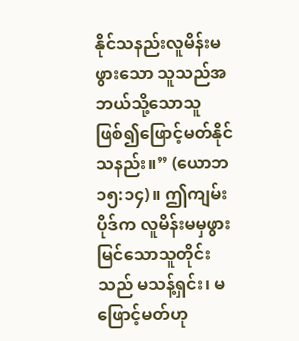နိုင်သနည်းလူမိန်းမဖွားသော သူသည်အဘယ်သို့သောသူဖြစ်၍ဖြောင့်မတ်နိုင်သနည်း။” (ယောဘ ၁၅:၁၄)။ ဤကျမ်းပိုဒ်က လူမိန်းမမှဖွားမြင်သောသူတိုင်းသည် မသန့်ရှင်း၊ မဖြောင့်မတ်ဟု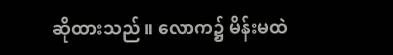ဆိုထားသည်။ လောက၌ မိန်းမထဲ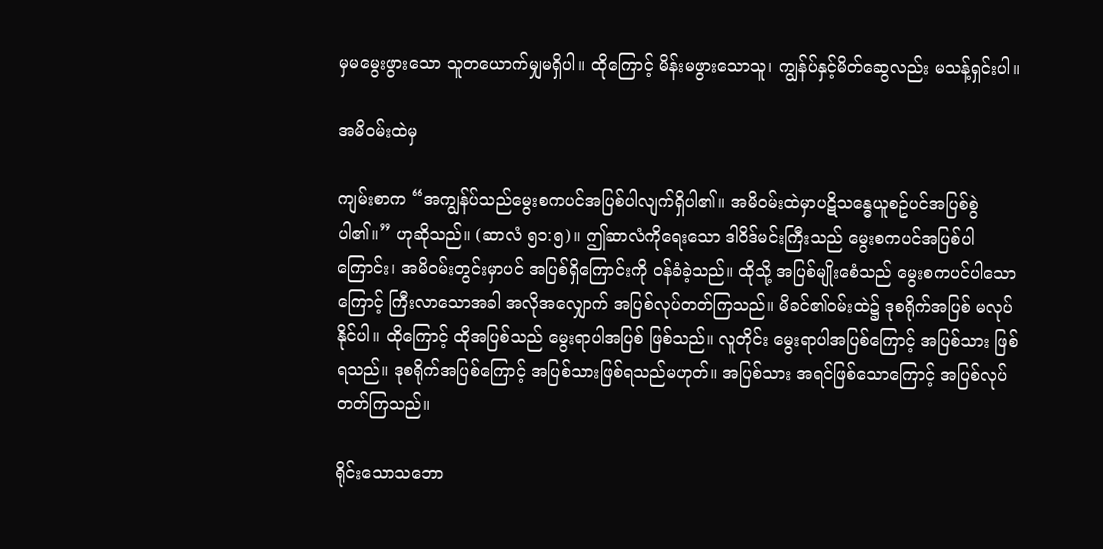မှမမွေးဖွားသော သူတယောက်မျှမရှိပါ။ ထိုကြောင့် မိန်းမဖွားသောသူ၊ ကျွန်ပ်နှင့်မိတ်ဆွေလည်း မသန့်ရှင်းပါ။

အမိ၀မ်းထဲမှ

ကျမ်းစာက “အကျွန်ပ်သည်မွေးစကပင်အပြစ်ပါလျက်ရှိပါ၏။ အမိ၀မ်းထဲမှာပဋိသန္ဓေယူစဥ်ပင်အပြစ်စွဲပါ၏။” ဟုဆိုသည်။ (ဆာလံ ၅၁:၅)။ ဤဆာလံကိုရေးသော ဒါဝိဒ်မင်းကြီးသည် မွေးစကပင်အပြစ်ပါကြောင်း၊ အမိဝမ်းတွင်းမှာပင် အပြစ်ရှိကြောင်းကို ဝန်ခံခဲ့သည်။ ထိုသို့ အပြစ်မျိုးစေံသည် မွေးစကပင်ပါသောကြောင့် ကြီးလာသောအခါ အလိုအလျှောက် အပြစ်လုပ်တတ်ကြသည်။ မိခင်၏ဝမ်းထဲ၌ ဒုစရိုက်အပြစ် မလုပ်နိုင်ပါ။ ထိုကြောင့် ထိုအပြစ်သည် မွေးရာပါအပြစ် ဖြစ်သည်။ လူတိုင်း မွေးရာပါအပြစ်ကြောင့် အပြစ်သား ဖြစ်ရသည်။ ဒုစရိုက်အပြစ်ကြောင့် အပြစ်သားဖြစ်ရသည်မဟုတ်။ အပြစ်သား အရင်ဖြစ်သောကြောင့် အပြစ်လုပ်တတ်ကြသည်။

ရိုင်းသောသဘော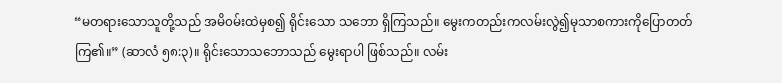“မတရားသောသူတို့သည် အမိ၀မ်းထဲမှစ၍ ရိုင်းသော သဘော ရှိကြသည်။ မွေးကတည်းကလမ်းလွဲ၍မုသာစကားကိုပြောတတ်ကြ၏။” (ဆာလံ ၅၈:၃)။ ရိုင်းသောသဘောသည် မွေးရာပါ ဖြစ်သည်။ လမ်း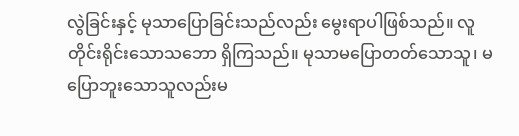လွဲခြင်းနှင့် မုသာပြောခြင်းသည်လည်း မွေးရာပါဖြစ်သည်။ လူတိုင်းရိုင်းသောသဘော ရှိကြသည်။ မုသာမပြောတတ်သောသူ၊ မပြောဘူးသောသူလည်းမ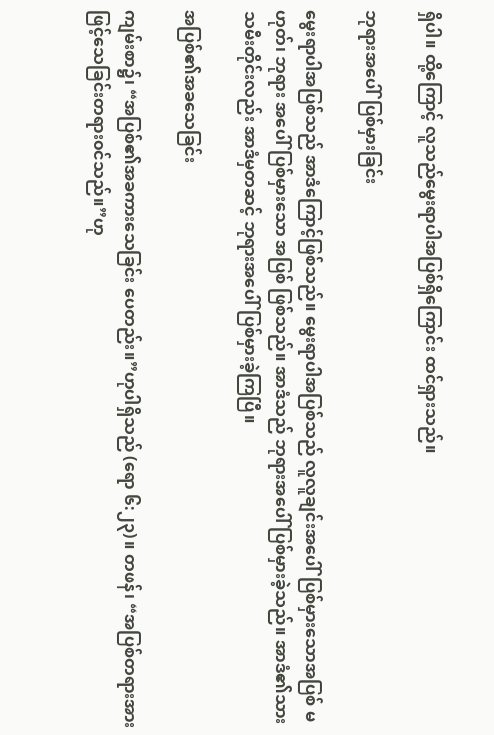ရှိပါ။ ထို့ကြောင့် လူသည်မွေးရာပါအပြစ်ရှိကြောင်း ထင်ရှားသည်။

ဘုရားအပေါ်ပြစ်မှားခြင်း

မွေးရာပါအပြစ်သည် အာဒံကြောင့်ဖြစ်သည်။ မွေးရာပါအပြစ်သည် လူလူချင်းအပေါ်ပြစ်မှားသောအပြစ် မဟုတ်၊ ဘုရား အပေါ်ပြစ်မှားသော အပြစ် ဖြစ်သည်။ အာဒံသည် ဘုရားအပေါ် ပြစ်မှားခဲ့သည်။ အာဒံ၏သားသမီးတိုင်းလည်း အာဒံမှတဆင့် ဘုရားအပေါ်ပြစ်မှားခဲ့ကြပြီ။

အပြစ်၏အခသေခြင်း

ကျမ်းစာ၌၊ “အပြစ်၏အခကားသေခြင်း ပေတည်း။”ဟုပါရှိသည် (ရော ၆:၂၃)။ တဖန်၊ “အပြစ်တရားအားဖြင့်သေခြင်းတရား၀င်သည်။”ဟု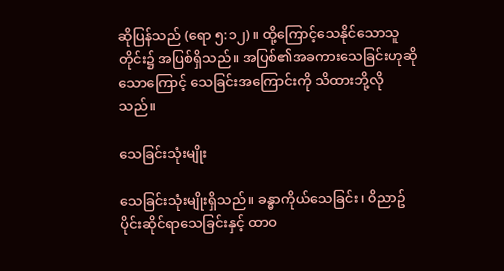ဆိုပြန်သည် (ရော ၅:၁၂)။ ထို့ကြောင့်သေနိုင်သောသူတိုင်း၌ အပြစ်ရှိသည်။ အပြစ်၏အခကားသေခြင်းဟုဆိုသောကြောင့် သေခြင်းအကြောင်းကို သိထားဘို့လိုသည်။

သေခြင်းသုံးမျိုး

သေခြင်းသုံးမျိုးရှိသည်။ ခန္ဓာကိုယ်သေခြင်း၊ ၀ိညာဥ်ပိုင်းဆိုင်ရာသေခြင်းနှင့် ထာဝ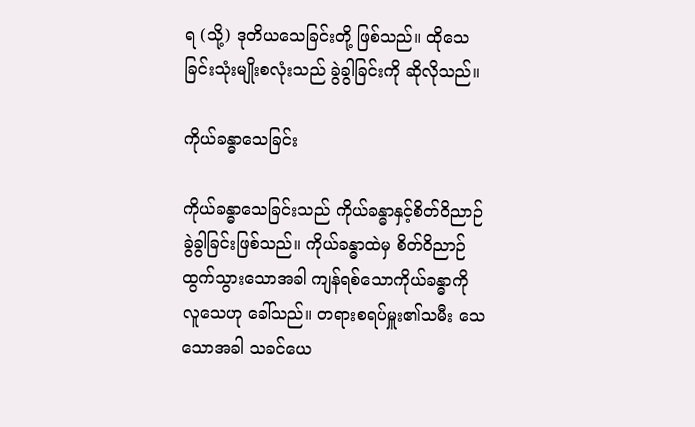ရ (သို့) ဒုတိယသေခြင်းတို့ ဖြစ်သည်။ ထိုသေခြင်းသုံးမျိုးစလုံးသည် ခွဲခွါခြင်းကို ဆိုလိုသည်။

ကိုယ်ခန္ဓာသေခြင်း

ကိုယ်ခန္ဓာသေခြင်းသည် ကိုယ်ခန္ဓာနှင့်စိတ်ဝိညာဉ် ခွဲခွါခြင်းဖြစ်သည်။ ကိုယ်ခန္ဓာထဲမှ စိတ်ဝိညာဉ်ထွက်သွားသောအခါ ကျန်ရစ်သောကိုယ်ခန္ဓာကို လူသေဟု ခေါ်သည်။ တရားစရပ်မှူး၏သမီး သေသောအခါ သခင်ယေ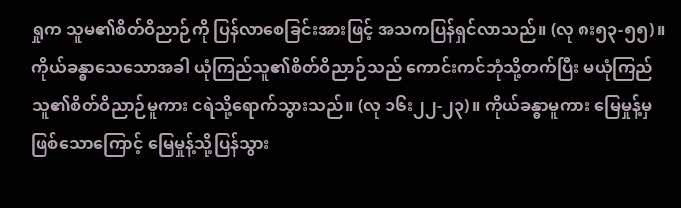ရှုက သူမ၏စိတ်ဝိညာဉ်ကို ပြန်လာစေခြင်းအားဖြင့် အသကပြန်ရှင်လာသည်။ (လု ၈း၅၃-၅၅)။ ကိုယ်ခန္ဓာသေသောအခါ ယုံကြည်သူ၏စိတ်ဝိညာဉ်သည် ကောင်းကင်ဘုံသို့တက်ပြီး မယုံကြည်သူ၏စိတ်ဝိညာဉ်မူကား ငရဲသို့ရောက်သွားသည်။ (လု ၁၆း၂၂-၂၃)။ ကိုယ်ခန္ဓာမူကား မြေမှုန့်မှဖြစ်သောကြောင့် မြေမှုန့်သို့ပြန်သွား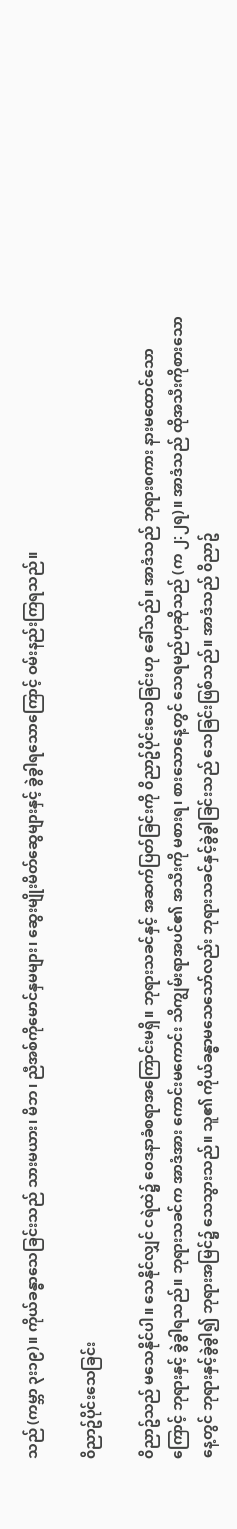သည် (ကမ္ဘာ ၃း၁၉)။ ကိုယ်ခန္ဓာသေခြင်းသည် သားမယား၊ မိဘ၊ ညီအစ်ကိုမောင်နှမများ၊ ဆွေးမျိုးမိတ်ဆွေများနှင့် ခွဲခွါရသောကြောင့် ဝမ်းနည်းကြရသည်။

၀ိညာဥ်ပိုင်းသေခြင်း

၀ိညာဥ်သည် မသေနိုင်ပါ။ သေနိုင်လျှင် ငရဲထဲ၌ ဝေဒနာခံစရာအကြောင်းမရှိ။ ဘုရားသခင်နှင့် အဆက်ပြတ်ခြင်းကို ၀ိညာဥ်ပိုင်းသေခြင်းဟု ခေါ်သည်။ အာဒံသည် ဘုရားစကား နားမထောင်သောကြောင့် ဘုရားနှင့် ခွဲခွါရသည်။ ဘုရားသခင်က အာဒံအား ကောင်းမကောင်း သိကျွမ်းရာအပင်၏ အသီးကို မစားရ၊ စားသောနေ့တွင် သေရမည်ဟုဆိုသည် (က ၂:၂ရ)။ အာဒံသည် ထိုအသီးကိုစားသောနေ့တွင် ဘုရားနှင့်ခွဲခွါ၍ ဘုရားအမြင်၌ သေသွားသည်။ သူ၏ ကိုယ်ခန္ဓာမသေသော်လည်း ဘုရားသခင်နှင့်ခွဲခွါခြင်းသည် သေခြင်းဖြစ်သည်။ အာဒံသည် ၀ိညာဥ်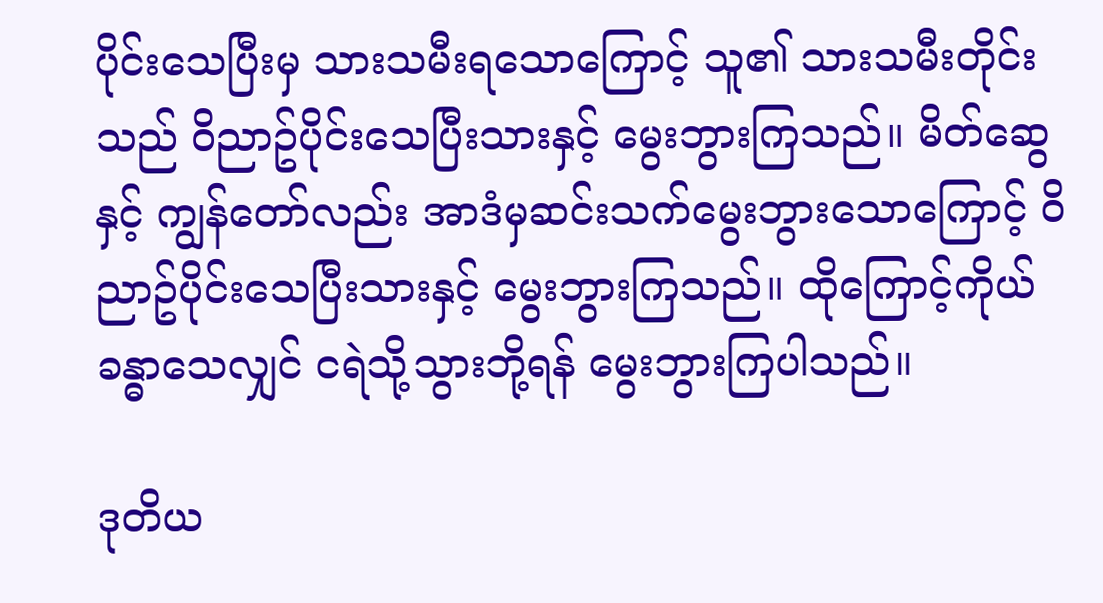ပိုင်းသေပြီးမှ သားသမီးရသောကြောင့် သူ၏ သားသမီးတိုင်းသည် ၀ိညာဥ်ပိုင်းသေပြီးသားနှင့် မွေးဘွားကြသည်။ မိတ်ဆွေနှင့် ကျွန်တော်လည်း အာဒံမှဆင်းသက်မွေးဘွားသောကြောင့် ၀ိညာဥ်ပိုင်းသေပြီးသားနှင့် မွေးဘွားကြသည်။ ထိုကြောင့်ကိုယ်ခန္ဓာသေလျှင် ငရဲသို့သွားဘို့ရန် မွေးဘွားကြပါသည်။

ဒုတိယ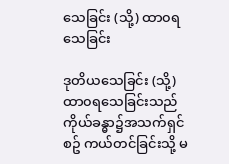သေခြင်း (သို့) ထာ၀ရ သေခြင်း

ဒုတိယသေခြင်း (သို့) ထာ၀ရသေခြင်းသည် ကိုယ်ခန္ဓာ၌အသက်ရှင်စဥ် ကယ်တင်ခြင်းသို့ မ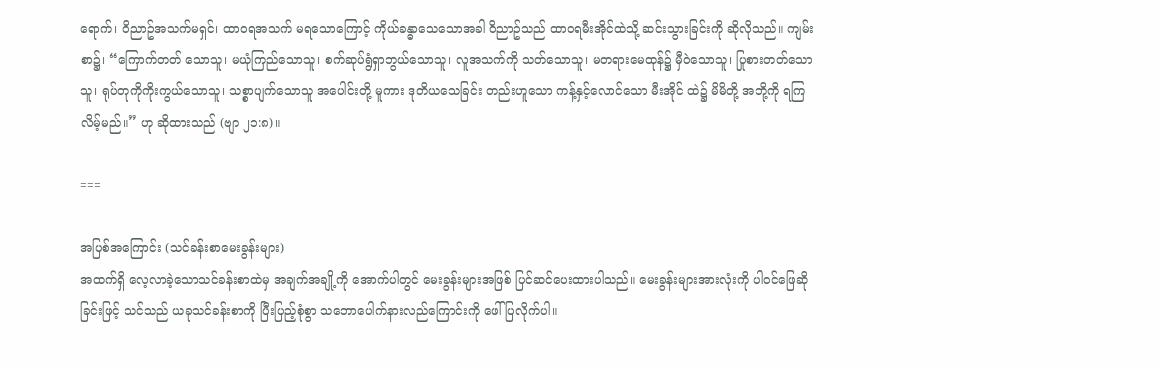ရောက်၊ ၀ိညာဥ်အသက်မရှင်၊ ထာ၀ရအသက် မရသောကြောင့် ကိုယ်ခန္ဓာသေသောအခါ ၀ိညာဥ်သည် ထာ၀ရမီးအိုင်ထဲသို့ ဆင်းသွားခြင်းကို ဆိုလိုသည်။ ကျမ်းစာ၌၊ “ကြောက်တတ် သောသူ၊ မယုံကြည်သောသူ၊ စက်ဆုပ်ရွံရှာဘွယ်သောသူ၊ လူအသက်ကို သတ်သောသူ၊ မတရားမေထုန်၌ မှီဝဲသောသူ၊ ပြုစားတတ်သောသူ၊ ရုပ်တုကိုကိုးကွယ်သောသူ၊ သစ္စာပျက်သောသူ အပေါင်းတို့ မူကား ဒုတိယသေခြင်း တည်းဟူသော ကန့်နှင့်လောင်သော မီးအိုင် ထဲ၌ မိမိတို့ အဘို့ကို ရကြလိမ့်မည်။” ဟု ဆိုထားသည် (ဗျာ ၂၁:၈)။

===

အပြစ်အကြောင်း (သင်ခန်းစာမေးခွန်းများ)
အထက်ရှိ လေ့လာခဲ့သောသင်ခန်းစာထဲမှ အချက်အချို့ကို အောက်ပါတွင် မေးခွန်းများအဖြစ် ပြင်ဆင်ပေးထားပါသည်။ မေးခွန်းများအားလုံးကို ပါဝင်ဖြေဆိုခြင်းဖြင့် သင်သည် ယခုသင်ခန်းစာကို ပြီးပြည့်စုံစွာ သဘောပေါက်နားလည်ကြောင်းကို ဖေါ်ပြလိုက်ပါ။